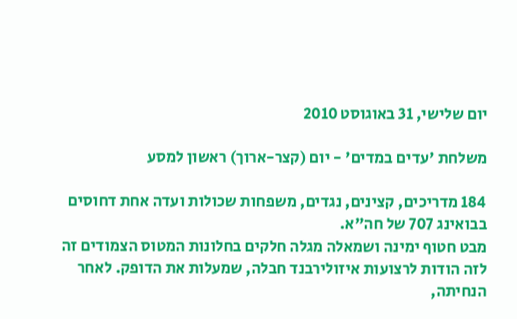יום שלישי, 31 באוגוסט 2010

משלחת 'עדים במדים' - יום (קצר-ארוך) ראשון למסע

184 מדריכים, קצינים, נגדים, משפחות שכולות ועדה אחת דחוסים בבואינג 707 של חה"א.
מבט חטוף ימינה ושמאלה מגלה חלקים בחלונות המטוס הצמודים זה לזה הודות לרצועות איזולירבנד חבלה, שמעלות את הדופק. לאחר הנחיתה,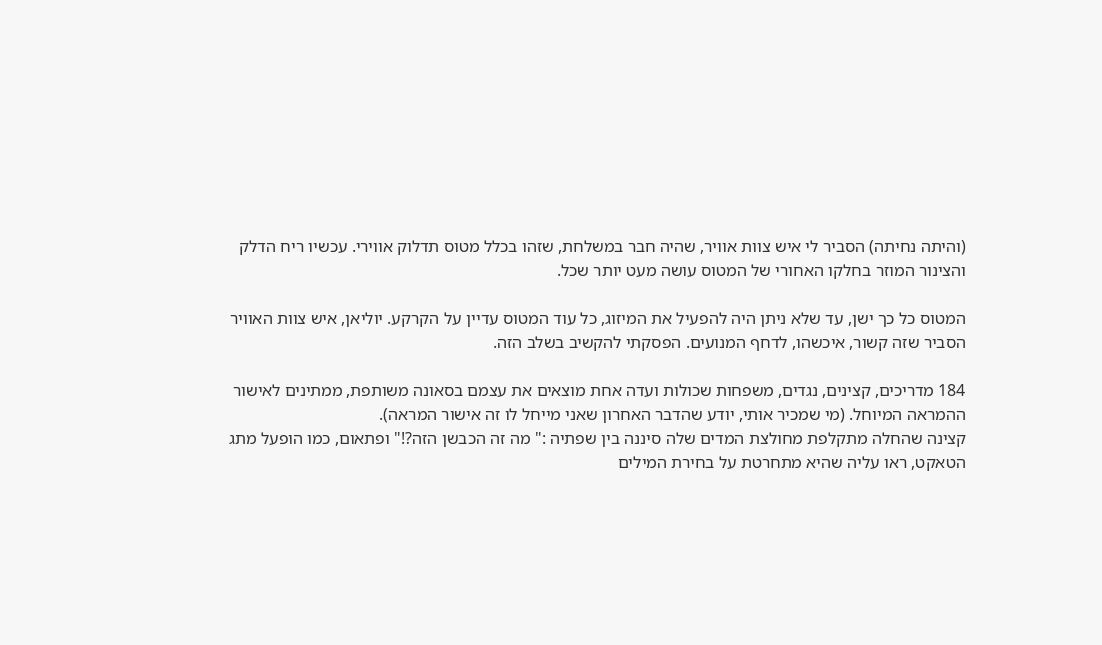(והיתה נחיתה) הסביר לי איש צוות אוויר, שהיה חבר במשלחת, שזהו בכלל מטוס תדלוק אווירי. עכשיו ריח הדלק והצינור המוזר בחלקו האחורי של המטוס עושה מעט יותר שכל.

המטוס כל כך ישן, עד שלא ניתן היה להפעיל את המיזוג, כל עוד המטוס עדיין על הקרקע. יוליאן, איש צוות האוויר הסביר שזה קשור, איכשהו, לדחף המנועים. הפסקתי להקשיב בשלב הזה.

184 מדריכים, קצינים, נגדים, משפחות שכולות ועדה אחת מוצאים את עצמם בסאונה משותפת, ממתינים לאישור ההמראה המיוחל. (מי שמכיר אותי, יודע שהדבר האחרון שאני מייחל לו זה אישור המראה).
קצינה שהחלה מתקלפת מחולצת המדים שלה סיננה בין שפתיה :" מה זה הכבשן הזה?!" ופתאום, כמו הופעל מתג הטאקט, ראו עליה שהיא מתחרטת על בחירת המילים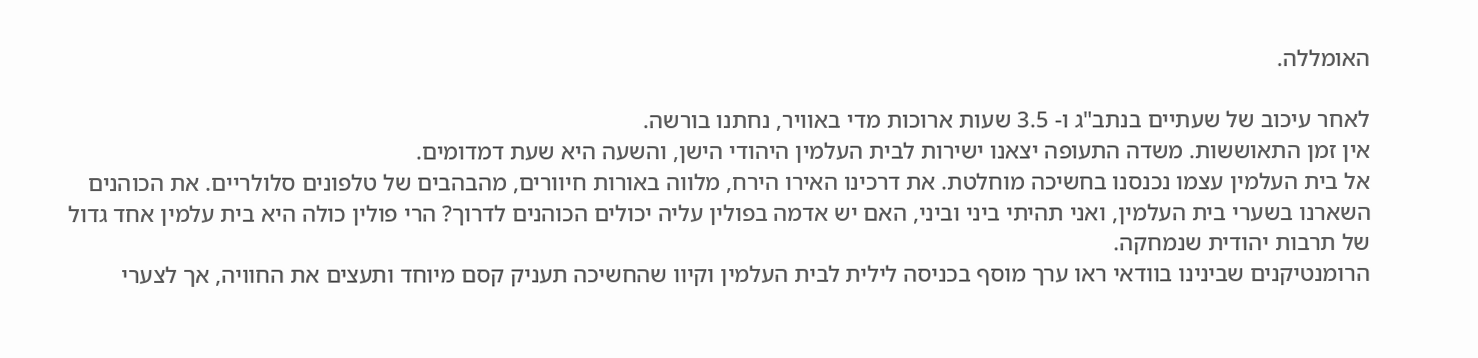האומללה.

לאחר עיכוב של שעתיים בנתב"ג ו- 3.5 שעות ארוכות מדי באוויר, נחתנו בורשה.
אין זמן התאוששות. משדה התעופה יצאנו ישירות לבית העלמין היהודי הישן, והשעה היא שעת דמדומים.
אל בית העלמין עצמו נכנסנו בחשיכה מוחלטת. את דרכינו האירו הירח, מלווה באורות חיוורים, מהבהבים של טלפונים סלולריים. את הכוהנים השארנו בשערי בית העלמין, ואני תהיתי ביני וביני, האם יש אדמה בפולין עליה יכולים הכוהנים לדרוך? הרי פולין כולה היא בית עלמין אחד גדול של תרבות יהודית שנמחקה.
הרומנטיקנים שבינינו בוודאי ראו ערך מוסף בכניסה לילית לבית העלמין וקיוו שהחשיכה תעניק קסם מיוחד ותעצים את החוויה, אך לצערי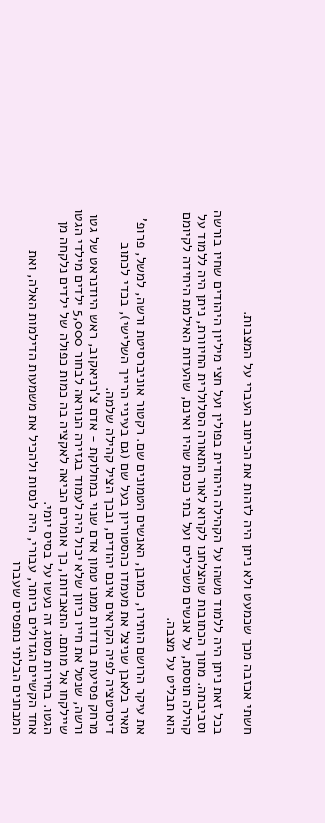חשתי אכזבה מכך שכמעט ולא ניתן היה לזהות את הכיתוב העברי על המצבות.

בכל זאת ניתן היה ללמוד משהו על הקהילה היהודית בפולין ועל חצי מיליון היהודים שחיו בורשה וסביבתה. מתוך הכתובות שהצלחנו לקרוא לאור התאורה הסלולרית החיוורת, ניתן היה ללמוד על קהילה תוססת, על אנשים משכילים ועל בתי כנסת שהיו ואינם, שהעדות האילמת היחידה לקיומם הוא תבליט על מצבה.

את עיקר הרושם הותירו, כמובן, האנשים הטמונים שם. רקטור אוניברסיטת ורשה, למשל, פרופ' מאיר בלאבן שניצל את מעמדו כהסטוריון בעל שם (גם בעיניי הרייך השלישי), בכדי לכתוב דיסרטציה לפיה הקראים אינם יהודים, ובכך הציל קהילה שלמה.
מרחק פסיעות בודדות ממנו טמון אדם שנוי במחלוקת - אדם צ'רניאקוב, ראש היודנראט של גטו ורשה, שנטל את חייו כיוון שלא יכול היה לעמוד בגזירה הנוראה לבחור 5,000 ילדים מילדי הגטו שיילקחו אל מותם. התאבדותו, כך אומרים הביאה לאקציה בה כמות כפולה של ילדים נלקחה מן הגטו. בחירות מסוג זה נעשו על בסיס יומי.
אחד הקשיים הגדולים ביותר, עבורי, היה לנסות ולהכיל את משמעות הדילמות האלה, ואת המבחנים הבלתי נתפסים שעברו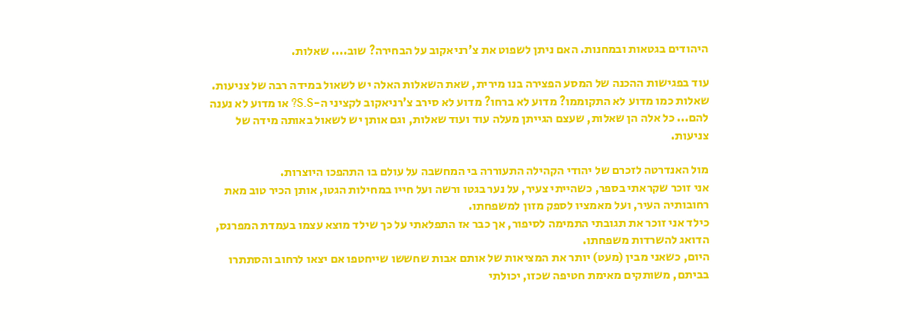היהודים בגטאות ובמחנות. האם ניתן לשפוט את צ'רניאקוב על הבחירה? שוב.... שאלות.

עוד בפגישות ההכנה של המסע הפצירה בנו מירית, שאת השאלות האלה יש לשאול במידה רבה של צניעות.
שאלות כמו מדוע לא התקוממו? מדוע לא ברחו? מדוע לא סירב צ'רניאקוב לקציני ה-S.S? או מדוע לא נענה להם... כל אלה הן שאלות, שעצם הגייתן מעלה עוד ועוד שאלות, וגם אותן יש לשאול באותה מידה של צניעות.

מול האנדרטה לזכרם של יהודי הקהילה התעוררה בי המחשבה על עולם בו התהפכו היוצרות.
אני זוכר שקראתי בספר, כשהייתי צעיר, על נער בגטו ורשה ועל חייו במחילות הגטו, אותן הכיר טוב מאת רחובותיה העיר, ועל מאמציו לספק מזון למשפחתו.
כילד אני זוכר את תגובתי התמימה לסיפור, אך כבר אז התפלאתי על כך שילד מוצא עצמו בעמדת המפרנס, הדואג להשרדות משפחתו.
היום, כשאני מבין (מעט) יותר את המציאות של אותם אבות שחששו שייחטפו אם יצאו לרחוב והסתתרו בביתם, משותקים מאימת חטיפה שכזו, יכולתי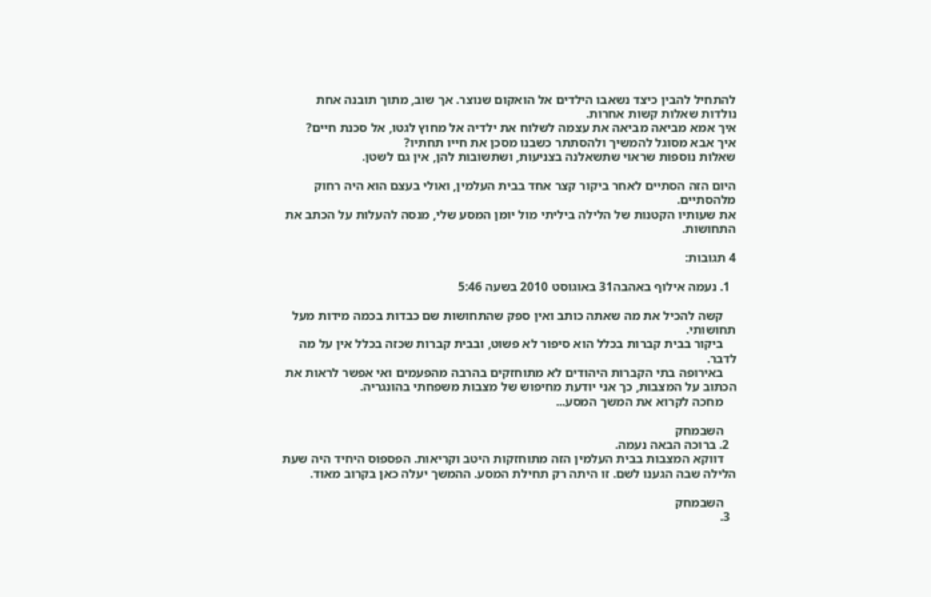להתחיל להבין כיצד נשאבו הילדים אל הואקום שנוצר. אך שוב, מתוך תובנה אחת נולדות שאלות קשות אחרות.
איך אמא מביאה מביאה את עצמה לשלוח את ילדיה אל מחוץ לגטו, אל סכנת חיים?
איך אבא מסוגל להמשיך ולהסתתר כשבנו מסכן את חייו תחתיו?
שאלות נוספות שראוי שתשאלנה בצניעות, ושתשובות להן, אין גם לשטן.

היום הזה הסתיים לאחר ביקור קצר אחד בבית העלמין, ואולי בעצם הוא היה רחוק מלהסתיים.
את שעותיו הקטנות של הלילה ביליתי מול יומן המסע שלי, מנסה להעלות על הכתב את התחושות.

4 תגובות:

  1. נעמה אילוף באהבה31 באוגוסט 2010 בשעה 5:46

    קשה להכיל את מה שאתה כותב ואין ספק שהתחושות שם כבדות בכמה מידות מעל תחושותי.
    ביקור בבית קברות בכלל הוא סיפור לא פשוט, ובבית קברות שכזה בכלל אין על מה לדבר.
    באירופה בתי הקברות היהודים לא מתוחזקים בהרבה מהפעמים ואי אפשר לראות את הכתוב על המצבות, כך אני יודעת מחיפוש של מצבות משפחתי בהונגריה.
    מחכה לקרוא את המשך המסע...

    השבמחק
  2. ברוכה הבאה נעמה.
    דווקא המצבות בבית העלמין הזה מתוחזקות היטב וקריאות. הפספוס היחיד היה שעת הלילה שבה הגענו לשם. זו היתה רק תחילת המסע. ההמשך יעלה כאן בקרוב מאוד.

    השבמחק
  3.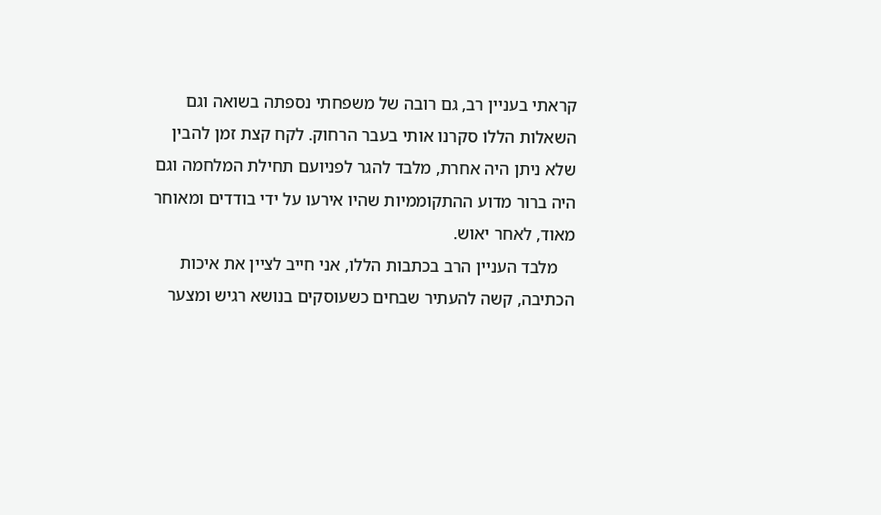קראתי בעניין רב, גם רובה של משפחתי נספתה בשואה וגם השאלות הללו סקרנו אותי בעבר הרחוק. לקח קצת זמן להבין שלא ניתן היה אחרת, מלבד להגר לפניועם תחילת המלחמה וגם היה ברור מדוע ההתקוממיות שהיו אירעו על ידי בודדים ומאוחר מאוד, לאחר יאוש.
    מלבד העניין הרב בכתבות הללו, אני חייב לציין את איכות הכתיבה, קשה להעתיר שבחים כשעוסקים בנושא רגיש ומצער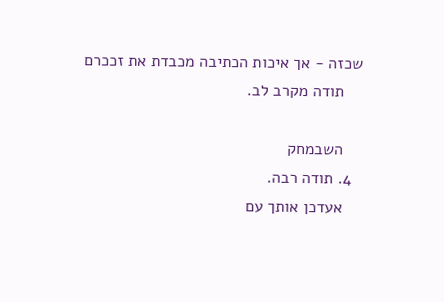שכזה - אך איכות הכתיבה מכבדת את זככרם
    תודה מקרב לב.

    השבמחק
  4. תודה רבה.
    אעדכן אותך עם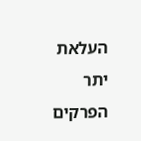העלאת יתר הפרקים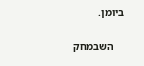ביומן.

    השבמחק